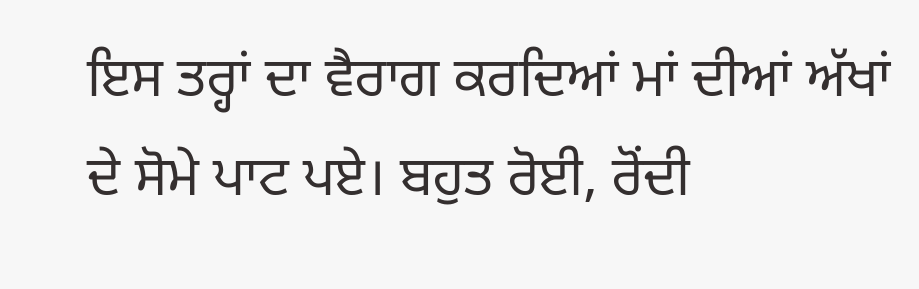ਇਸ ਤਰ੍ਹਾਂ ਦਾ ਵੈਰਾਗ ਕਰਦਿਆਂ ਮਾਂ ਦੀਆਂ ਅੱਖਾਂ ਦੇ ਸੋਮੇ ਪਾਟ ਪਏ। ਬਹੁਤ ਰੋਈ, ਰੋਂਦੀ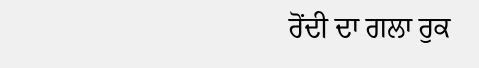ਰੋਂਦੀ ਦਾ ਗਲਾ ਰੁਕ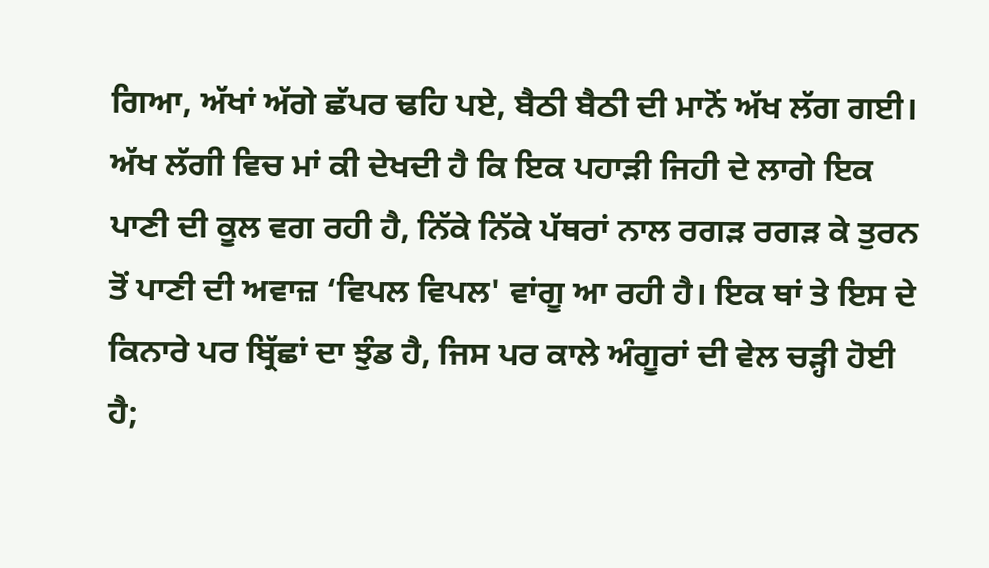ਗਿਆ, ਅੱਖਾਂ ਅੱਗੇ ਛੱਪਰ ਢਹਿ ਪਏ, ਬੈਠੀ ਬੈਠੀ ਦੀ ਮਾਨੋਂ ਅੱਖ ਲੱਗ ਗਈ। ਅੱਖ ਲੱਗੀ ਵਿਚ ਮਾਂ ਕੀ ਦੇਖਦੀ ਹੈ ਕਿ ਇਕ ਪਹਾੜੀ ਜਿਹੀ ਦੇ ਲਾਗੇ ਇਕ ਪਾਣੀ ਦੀ ਕੂਲ ਵਗ ਰਹੀ ਹੈ, ਨਿੱਕੇ ਨਿੱਕੇ ਪੱਥਰਾਂ ਨਾਲ ਰਗੜ ਰਗੜ ਕੇ ਤੁਰਨ ਤੋਂ ਪਾਣੀ ਦੀ ਅਵਾਜ਼ ‘ਵਿਪਲ ਵਿਪਲ' ਵਾਂਗੂ ਆ ਰਹੀ ਹੈ। ਇਕ ਥਾਂ ਤੇ ਇਸ ਦੇ ਕਿਨਾਰੇ ਪਰ ਬ੍ਰਿੱਛਾਂ ਦਾ ਝੁੰਡ ਹੈ, ਜਿਸ ਪਰ ਕਾਲੇ ਅੰਗੂਰਾਂ ਦੀ ਵੇਲ ਚੜ੍ਹੀ ਹੋਈ ਹੈ;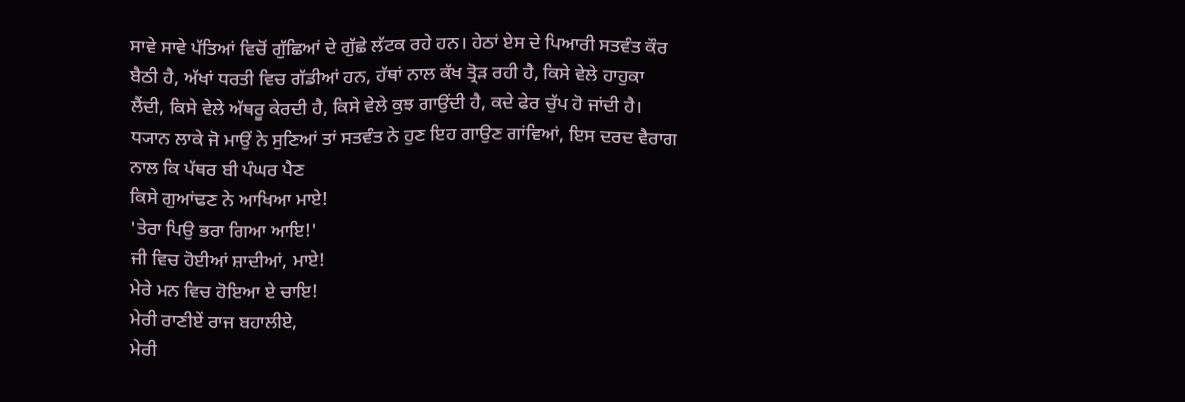ਸਾਵੇ ਸਾਵੇ ਪੱਤਿਆਂ ਵਿਚੋਂ ਗੁੱਛਿਆਂ ਦੇ ਗੁੱਛੇ ਲੱਟਕ ਰਹੇ ਹਨ। ਹੇਠਾਂ ਏਸ ਦੇ ਪਿਆਰੀ ਸਤਵੰਤ ਕੌਰ ਬੈਠੀ ਹੈ, ਅੱਖਾਂ ਧਰਤੀ ਵਿਚ ਗੱਡੀਆਂ ਹਨ, ਹੱਥਾਂ ਨਾਲ ਕੱਖ ਤ੍ਰੋੜ ਰਹੀ ਹੈ, ਕਿਸੇ ਵੇਲੇ ਹਾਹੁਕਾ ਲੈਂਦੀ, ਕਿਸੇ ਵੇਲੇ ਅੱਥਰੂ ਕੇਰਦੀ ਹੈ, ਕਿਸੇ ਵੇਲੇ ਕੁਝ ਗਾਉਂਦੀ ਹੈ, ਕਦੇ ਫੇਰ ਚੁੱਪ ਹੋ ਜਾਂਦੀ ਹੈ। ਧ੍ਯਾਨ ਲਾਕੇ ਜੋ ਮਾਉਂ ਨੇ ਸੁਣਿਆਂ ਤਾਂ ਸਤਵੰਤ ਨੇ ਹੁਣ ਇਹ ਗਾਉਣ ਗਾਂਵਿਆਂ, ਇਸ ਦਰਦ ਵੈਰਾਗ ਨਾਲ ਕਿ ਪੱਥਰ ਬੀ ਪੰਘਰ ਪੈਣ
ਕਿਸੇ ਗੁਆਂਢਣ ਨੇ ਆਖਿਆ ਮਾਏ!
'ਤੇਰਾ ਪਿਉ ਭਰਾ ਗਿਆ ਆਇ!'
ਜੀ ਵਿਚ ਹੋਈਆਂ ਸ਼ਾਦੀਆਂ, ਮਾਏ!
ਮੇਰੇ ਮਨ ਵਿਚ ਹੋਇਆ ਏ ਚਾਇ!
ਮੇਰੀ ਰਾਣੀਏਂ ਰਾਜ ਬਹਾਲੀਏ,
ਮੇਰੀ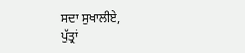ਸਦਾ ਸੁਖਾਲੀਏ,
ਪੁੱਤ੍ਰਾਂ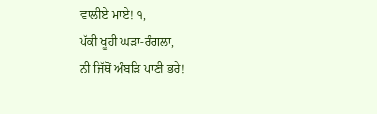ਵਾਲੀਏ ਮਾਏ! ੧,
ਪੱਕੀ ਖੂਹੀ ਘੜਾ-ਰੰਗਲਾ,
ਨੀ ਜਿੱਥੋਂ ਅੰਬੜਿ ਪਾਣੀ ਭਰੇ!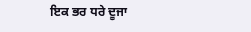ਇਕ ਭਰ ਧਰੇ ਦੂਜਾ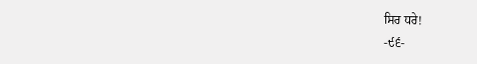ਸਿਰ ਧਰੇ!
-੯੬-